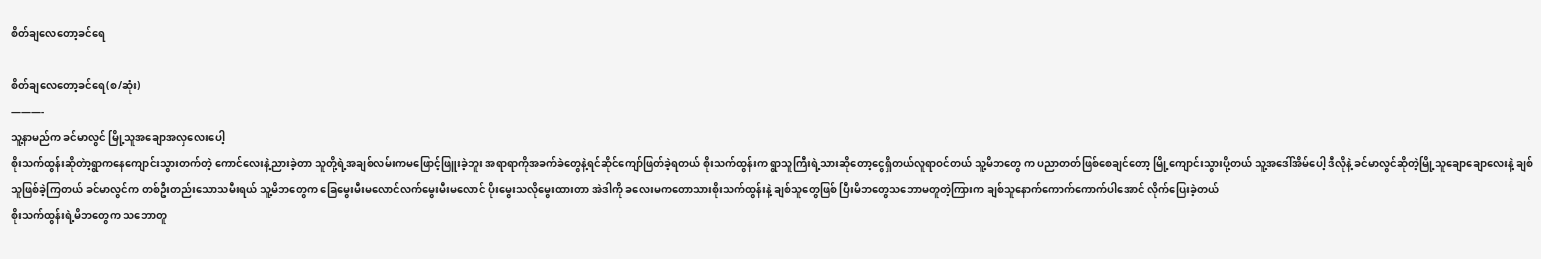စိတ်ချလေတော့ခင်ရေ

စိတ်ချလေတော့ခင်ရေ(စ/ဆုံး)
———-
သူ့နာမည်က ခင်မာလွင် မြို့သူအချောအလှလေးပေါ့
စိုးသက်ထွန်းဆိုတဲာ့ရွာကနေကျောင်းသွားတက်တဲ့ ကောင်လေးနဲ့ညားခဲ့တာ သူတို့ရဲ့အချစ်လမ်းကမဖြောင့်ဖြူးခဲ့ဘူး အရာရာကိုအခက်ခဲတွေနဲ့ရင်ဆိုင်ကျော်ဖြတ်ခဲ့ရတယ် စိုးသက်ထွန်းက ရွာသူကြီးရဲ့သားဆိုတော့ငွေရှိတယ်လူရာဝင်တယ် သူ့မိဘတွေ က ပညာတတ်ဖြစ်စေချင်တော့ မြို့ကျောင်းသွားပို့တယ် သူ့အဒေါ်အိမ်ပေါ့ ဒီလိုနဲ့ ခင်မာလွင်ဆိုတဲ့မြို့သူချောချောလေးနဲ့ ချစ်သူဖြစ်ခဲ့ကြတယ် ခင်မာလွင်က တစ်ဦးတည်းသောသမီးရယ် သူ့မိဘတွေက ခြေမွေးမီးမလောင်လက်မွေးမီးမလောင် ပိုးမွေးသလိုမွေးထားတာ အဲဒါကို ခလေးမကတောသားစိုးသက်ထွန်းနဲ့ ချစ်သူတွေဖြစ် ပြီးမိဘတွေသဘောမတူတဲ့ကြားက ချစ်သူနောက်ကောက်ကောက်ပါအောင် လိုက်ပြေးခဲ့တယ်
စိုးသက်ထွန်းရဲ့မိဘတွေက သဘောတူ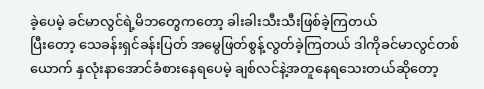ခဲ့ပေမဲ့ ခင်မာလွင်ရဲ့မိဘတွေကတော့ ခါးခါးသီးသီးဖြစ်ခဲ့ကြတယ်
ပြီးတော့ သေခန်းရှင်ခန်းပြတ် အမွေဖြတ်စွန့်လွတ်ခဲ့ကြတယ် ဒါကိုခင်မာလွင်တစ်ယောက် နှလုံးနာအောင်ခံစားနေရပေမဲ့ ချစ်လင်နဲ့အတူနေရသေးတယ်ဆိုတော့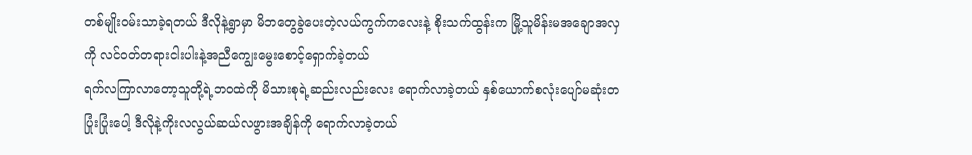တစ်မျိုးဝမ်းသာခဲ့ရတယ် ဒီလိုနဲ့ရွာမှာ မိဘတွေခွဲပေးတဲ့လယ်ကွက်ကလေးနဲ့ စိုးသက်ထွန်းက မြို့သူမိန်းမအချောအလှကို လင်ဝတ်တရားငါးပါးနဲ့အညီကျွေးမွေးစောင့်ရှောက်ခဲ့တယ်
ရက်လကြာလာတော့သူတို့ရဲ့ဘဝထဲကို မိသားစုရဲ့ဆည်းလည်းလေး ရောက်လာခဲ့တယ် နှစ်ယောက်စလုံးပျော်မဆုံးတပြုံးပြုံးပေါ့ ဒီလိုနဲ့ကိုးလလွယ်ဆယ်လဖွားအချိန်ကို ရောက်လာခဲ့တယ်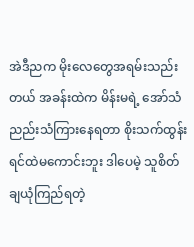အဲဒီညက မိုးလေတွေအရမ်းသည်းတယ် အခန်းထဲက မိန်းမရဲ့ အော်သံညည်းသံကြားနေရတာ စိုးသက်ထွန်းရင်ထဲမကောင်းဘူး ဒါပေမဲ့ သူစိတ်ချယုံကြည်ရတဲ့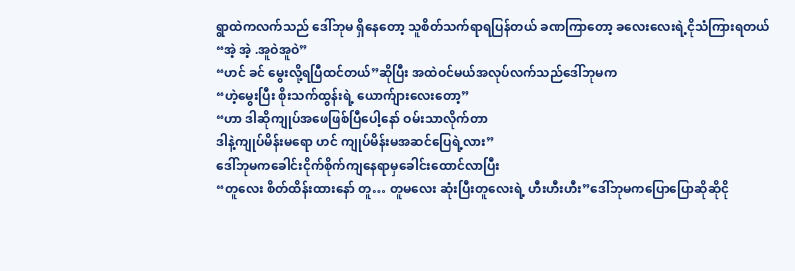ရွာထဲကလက်သည် ဒေါ်ဘုမ ရှိနေတော့ သူစိတ်သက်ရာရပြန်တယ် ခဏကြာတော့ ခလေးလေးရဲ့ငိုသံကြားရတယ်
“အဲ့ အဲ့ .အူဝဲအူဝဲ”
“ဟင် ခင် မွေးလို့ရပြီထင်တယ်”ဆိုပြီး အထဲဝင်မယ်အလုပ်လက်သည်ဒေါ်ဘုမက
“ဟဲ့မွေးပြီး စိုးသက်ထွန်းရဲ့ ယောက်ျားလေးတော့”
“ဟာ ဒါဆိုကျုပ်အဖေဖြစ်ပြီပေါ့နော် ဝမ်းသာလိုက်တာ
ဒါနဲ့ကျုပ်မိန်းမရော ဟင် ကျုပ်မိန်းမအဆင်ပြေရဲ့လား”
ဒေါ်ဘုမကခေါင်းငိုက်စိုက်ကျနေရာမှခေါင်းထောင်လာပြီး
“တူလေး စိတ်ထိန်းထားနော် တူ… တူမလေး ဆုံးပြီးတူလေးရဲ့ ဟီးဟီးဟီး”ဒေါ်ဘုမကပြောပြောဆိုဆိုငို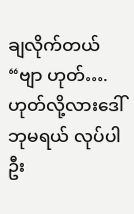ချလိုက်တယ်
“ဗျာ ဟုတ်…. ဟုတ်လို့လားဒေါ်ဘုမရယ် လုပ်ပါဦး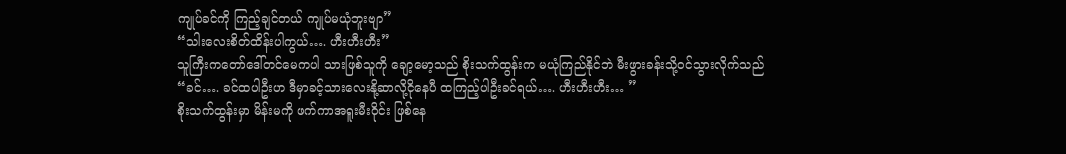ကျုပ်ခင်ကို ကြည့်ချင်တယ် ကျုပ်မယုံဘူးဗျာ”
“သါးလေးစိတ်ထိန်းပါကွယ်…. ဟီးဟီးဟီး”
သူကြီးကတော်ဒေါ်တင်မေကပါ သားဖြစ်သူကို ချော့မော့သည် စိုးသက်ထွန်းက မယုံကြည်နိုင်ဘဲ မီးဖွားခန်းသို့ဝင်သွားလိုက်သည်
“ခင်…. ခင်ထပါဦးဟ ဒီမှာခင့်သားလေးနို့ဆာလို့ငိုနေပီ ထကြည့်ပါဦးခင်ရယ်…. ဟီးဟီးဟီး… ”
စိုးသက်ထွန်းမှာ မိန်းမကို ဖက်ကာအရူးမီးဝိုင်း ဖြစ်နေ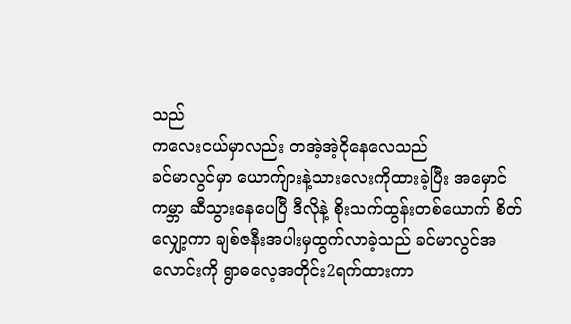သည်
ကလေးငယ်မှာလည်း တအဲ့အဲ့ငိုနေလေသည်
ခင်မာလွင်မှာ ယောက်ျားနဲ့သားလေးကိုထားခဲ့ပြီး အမှောင်ကမ္ဘာ ဆီသွားနေပေပြီ ဒီလိုနဲ့ စိုးသက်ထွန်းတစ်ယောက် စိတ်လျှော့ကာ ချစ်ဇနီးအပါးမှထွက်လာခဲ့သည် ခင်မာလွင်အလောင်းကို ရွာဓလေ့အတိုင်း2ရက်ထားကာ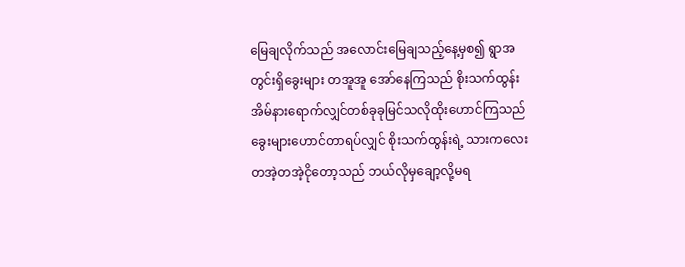မြေချလိုက်သည် အလောင်းမြေချသည့်နေ့မှစ၍ ရွာအတွင်းရှိခွေးများ တအူအူ အော်နေကြသည် စိုးသက်ထွန်းအိမ်နားရောက်လျှင်တစ်ခုခုမြင်သလိုထိုးဟောင်ကြသည် ခွေးများဟောင်တာရပ်လျှင် စိုးသက်ထွန်းရဲ့ သားကလေးတအဲ့တအဲ့ငိုတော့သည် ဘယ်လိုမှချော့လို့မရ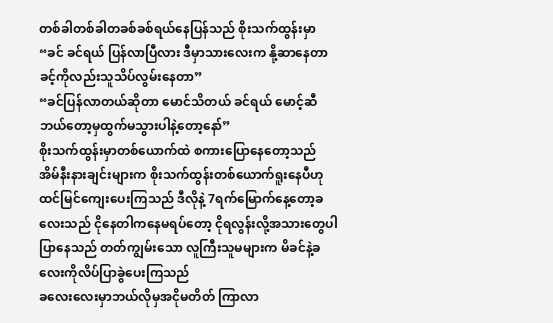တစ်ခါတစ်ခါတခစ်ခစ်ရယ်နေပြန်သည် စိုးသက်ထွန်းမှာ
“ခင် ခင်ရယ် ပြန်လာပြီလား ဒီမှာသားလေးက နို့ဆာနေတာ ခင့်ကိုလည်းသူသိပ်လွမ်းနေတာ”
“ခင်ပြန်လာတယ်ဆိုတာ မောင်သိတယ် ခင်ရယ် မောင့်ဆီဘယ်တော့မှထွက်မသွားပါနဲ့တော့နော်”
စိုးသက်ထွန်းမှာတစ်ယောက်ထဲ စကားပြောနေတော့သည်
အိမ်နီးနားချင်းများက စိုးသက်ထွန်းတစ်ယောက်ရူးနေပီဟုထင်မြင်ကျေးပေးကြသည် ဒီလိုနဲ့ 7ရက်မြောက်နေ့တော့ခလေးသည် ငိုနေတါကနေမရပ်တော့ ငိုရလွန်းလို့အသားတွေပါပြာနေသည် တတ်ကျွမ်းသော လူကြီးသူမများက မိခင်နဲ့ခလေးကိုလိပ်ပြာခွဲပေးကြသည်
ခလေးလေးမှာဘယ်လိုမှအငိုမတိတ် ကြာလာ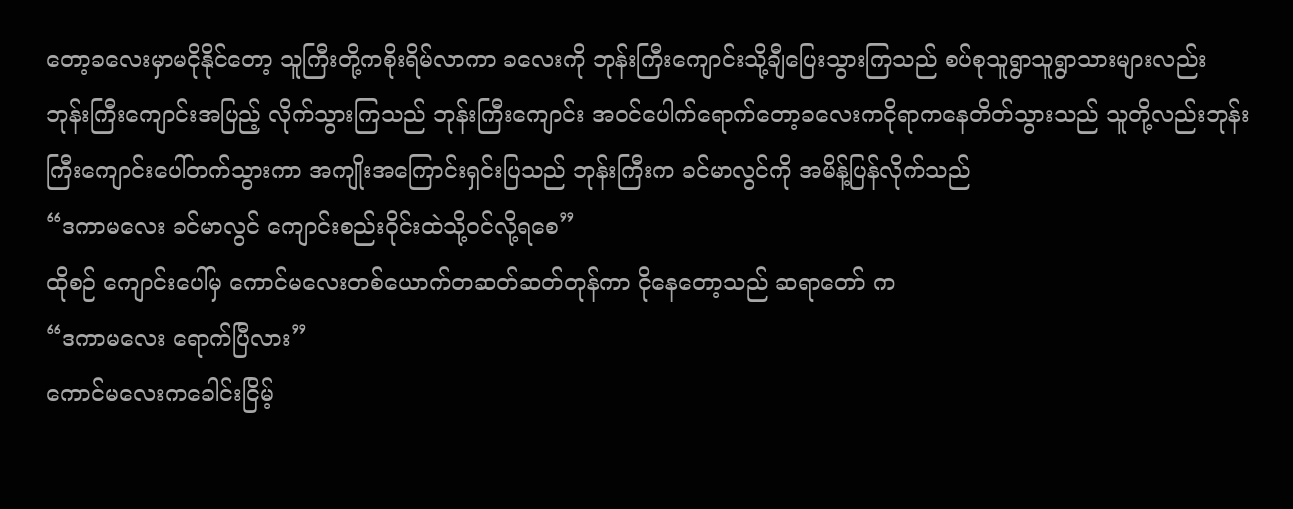တော့ခလေးမှာမငိုနိုင်တော့ သူကြီးတို့ကစိုးရိမ်လာကာ ခလေးကို ဘုန်းကြီးကျောင်းသို့ချီပြေးသွားကြသည် စပ်စုသူရွာသူရွာသားများလည်း ဘုန်းကြီးကျောင်းအပြည့် လိုက်သွားကြသည် ဘုန်းကြီးကျောင်း အဝင်ပေါက်ရောက်တော့ခလေးကငိုရာကနေတိတ်သွားသည် သူတို့လည်းဘုန်းကြီးကျောင်းပေါ်တက်သွားကာ အကျိုးအကြောင်းရှင်းပြသည် ဘုန်းကြီးက ခင်မာလွင်ကို အမိန့်ပြန်လိုက်သည်
“ဒကာမလေး ခင်မာလွင် ကျောင်းစည်းဝိုင်းထဲသို့ဝင်လို့ရစေ”
ထိုစဉ် ကျောင်းပေါ်မှ ကောင်မလေးတစ်ယောက်တဆတ်ဆတ်တုန်ကာ ငိုနေတော့သည် ဆရာတော် က
“ဒကာမလေး ရောက်ပြီလား”
ကောင်မလေးကခေါင်းငြိမ့်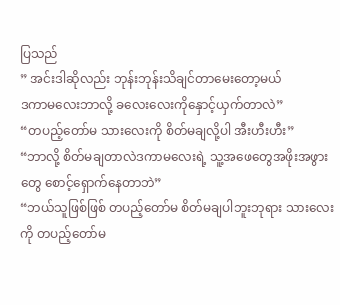ပြသည်
” အင်းဒါဆိုလည်း ဘုန်းဘုန်းသိချင်တာမေးတော့မယ်
ဒကာမလေးဘာလို့ ခလေးလေးကိုနှောင့်ယှက်တာလဲ”
“တပည့်တော်မ သားလေးကို စိတ်မချလို့ပါ အီးဟီးဟီး”
“ဘာလို့ စိတ်မချတာလဲဒကာမလေးရဲ့ သူ့အဖေတွေအဖိုးအဖွားတွေ စောင့်ရှောက်နေတာဘဲ”
“ဘယ်သူဖြစ်ဖြစ် တပည့်တော်မ စိတ်မချပါဘူးဘုရား သားလေးကို တပည့်တော်မ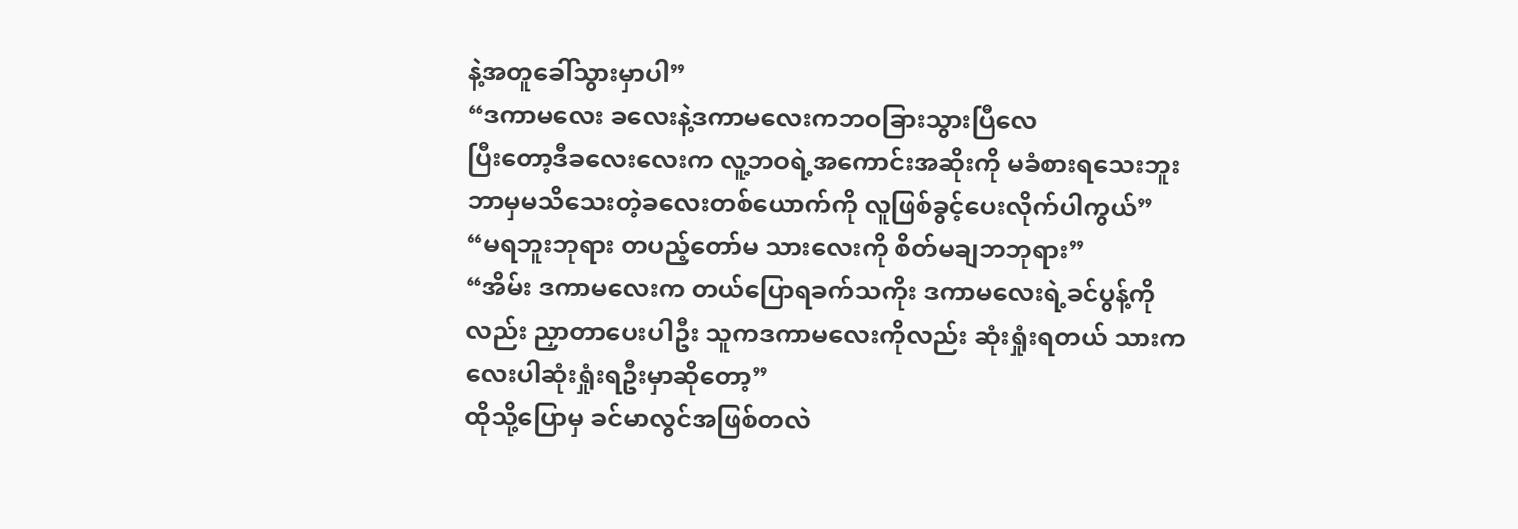နဲ့အတူခေါ်သွားမှာပါ”
“ဒကာမလေး ခလေးနဲ့ဒကာမလေးကဘဝခြားသွားပြီလေ
ပြီးတော့ဒီခလေးလေးက လူ့ဘဝရဲ့အကောင်းအဆိုးကို မခံစားရသေးဘူး ဘာမှမသိသေးတဲ့ခလေးတစ်ယောက်ကို လူဖြစ်ခွင့်ပေးလိုက်ပါကွယ်”
“မရဘူးဘုရား တပည့်တော်မ သားလေးကို စိတ်မချဘဘုရား”
“အိမ်း ဒကာမလေးက တယ်ပြောရခက်သကိုး ဒကာမလေးရဲ့ခင်ပွန့်ကိုလည်း ညှာတာပေးပါဦး သူကဒကာမလေးကိုလည်း ဆုံးရှုံးရတယ် သားကလေးပါဆုံးရှုံးရဦးမှာဆိုတော့”
ထိုသို့ပြောမှ ခင်မာလွင်အဖြစ်တလဲ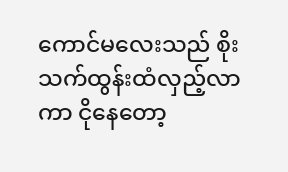ကောင်မလေးသည် စိုးသက်ထွန်းထံလှည့်လာကာ ငိုနေတော့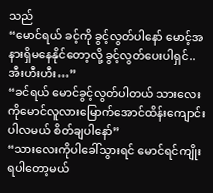သည်
“မောင်ရယ် ခင့်ကို ခွင့်လွတ်ပါနော် မောင့်အနားရှိမနေနိုင်တော့လို့ ခွင့်လွတ်ပေးပါရှင်..အီးဟီးဟီး…”
“ခင်ရယ် မောင်ခွင့်လွတ်ပါတယ် သားလေးကိုမောင်လူလားမြောက်အောင်ထိန်းကျောင်းပါလမယ် စိတ်ချပါနော်”
“သားလေးကိုပါခေါ်သွားရင် မောင်ရင်ကျိုးရပါတော့မယ်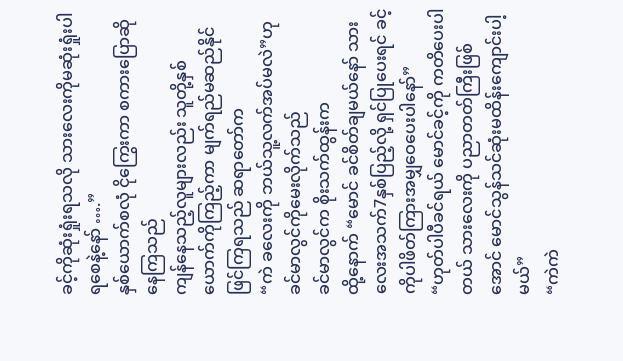ခင့်ကိုဆုံးရှုံးရသလို သားလေးကိုမဆုံးရှုံးပါရစေနဲ့နော် ….”
နှစ်ယောက်စလုံ ငိုကြွေးကာ စကားပြောဆိုနေကြသည်
ကျန်နေသည့်လူများလည်း သူတို့နှစ်ယောက်ကိုကြည့်ကာ မျက်ရည်မဆည်နိုင်ဖြင်ကြရသည် ဆရာတော်က
“ကဲ ခလေးကို ဘယ်သူ့လက်အပ်မလဲ”ဟုခင်မာလွင်ကိုမေးလိုက်သည်
ခင်မာလွင်က စိုးသက်ထွန်းက
ထို့နောက် “မောင် ခင်စိတ်ချမယ်နော် သားလေးအသက်7နှစ်ပြည့်လို့ ရှင်ပြုပေးရင် ခင့်ကိုပါဖိတ်ကြားအမျှဝေပေးပါနော်”
“ဟုတ်ပါပီခင်ရယ် မောင်ခင့်ကို ကတိပေးပါတယ် သားလေးကို ပညာတတ်ကြီးဖြစ်အောင် မောင်သွန်သင်ဆုံးမထိန်းကျောင်းပါ့မယ်”
“ကဲကဲ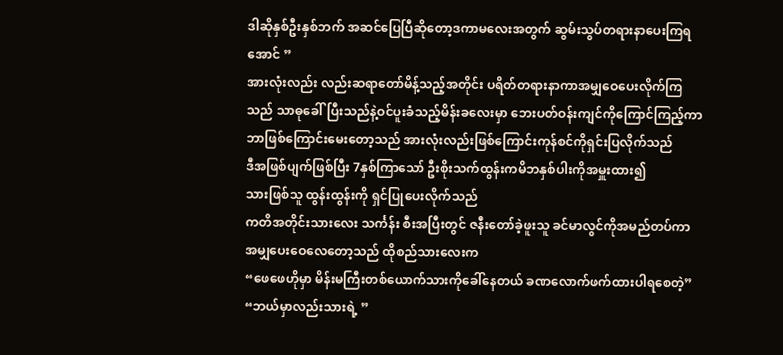ဒါဆိုနှစ်ဦးနှစ်ဘက် အဆင်ပြေပြီဆိုတော့ဒကာမလေးအတွက် ဆွမ်းသွပ်တရားနာပေးကြရအောင် ”
အားလုံးလည်း လည်းဆရာတော်မိန့်သည့်အတိုင်း ပရိတ်တရားနာကာအမျှဝေပေးလိုက်ကြသည် သာဓုခေါ်ပြီးသည်နဲ့ဝင်ပူးခံသည့်မိန်းခလေးမှာ ဘေးပတ်ဝန်းကျင်ကိုကြောင်ကြည့်ကာ ဘာဖြစ်ကြောင်းမေးတော့သည် အားလုံးလည်းဖြစ်ကြောင်းကုန်စင်ကိုရှင်းပြလိုက်သည်
ဒီအဖြစ်ပျက်ဖြစ်ပြီး 7နှစ်ကြာသော် ဦးစိုးသက်ထွန်းကမိဘနှစ်ပါးကိုအမှူးထား၍
သားဖြစ်သူ ထွန်းထွန်းကို ရှင်ပြုပေးလိုက်သည်
ကတိအတိုင်းသားလေး သင်္ကန်း စီးအပြီးတွင် ဇနီးတော်ခဲ့ဖူးသူ ခင်မာလွင်ကိုအမည်တပ်ကာ အမျှပေးဝေလေတော့သည် ထိုစည်သားလေးက
“ဖေဖေဟိုမှာ မိန်းမကြီးတစ်ယောက်သားကိုခေါ်နေတယ် ခဏလောက်ဖက်ထားပါရစေတဲ့”
“ဘယ်မှာလည်းသားရဲ့ ”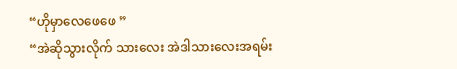“ဟိုမှာလေဖေဖေ ”
“အဲဆိုသွားလိုက် သားလေး အဲဒါသားလေးအရမ်း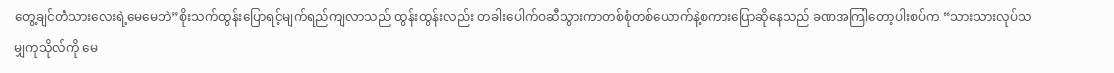တွေ့ချင်တဲံသားလေးရဲ့မေမေဘဲ”စိုးသက်ထွန်းပြောရင့်မျက်ရည်ကျလာသည် ထွန်းထွန်းလည်း တခါးပေါက်ဝဆီသွားကာတစ်စုံတစ်ယောက်နဲ့စကားပြောဆိုနေသည် ခဏအကြါတော့ပါးစပ်က “သားသားလုပ်သမျှကုသိုလ်ကို မေ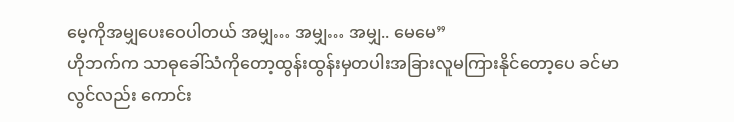မေ့ကိုအမျှပေးဝေပါတယ် အမျှ… အမျှ… အမျှ.. မေမေ”
ဟိုဘက်က သာဓုခေါ်သံကိုတော့ထွန်းထွန်းမှတပါးအခြားလူမကြားနိုင်တော့ပေ ခင်မာလွင်လည်း ကောင်း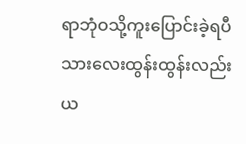ရာဘုံဝသို့ကူးပြောင်းခဲ့ရပီ
သားလေးထွန်းထွန်းလည်းယ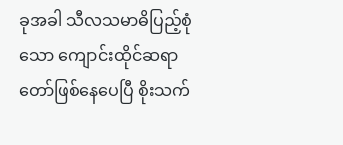ခုအခါ သီလသမာဓိပြည့်စုံသော ကျောင်းထိုင်ဆရာတော်ဖြစ်နေပေပြီ စိုးသက်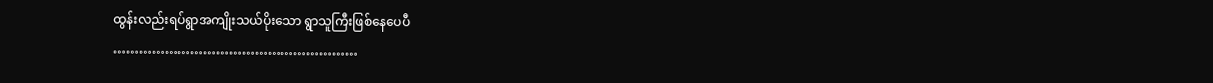ထွန်းလည်းရပ်ရွာအကျိုးသယ်ပိုးသော ရွာသူကြီးဖြစ်နေပေပီ
…………………………………………………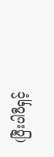(ပြီးပါပီရှင့်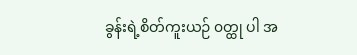ခွန်းရဲ့စိတ်ကူးယဉ် ၀တ္ထု ပါ အ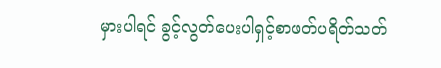မှားပါရင် ခွင့်လွတ်ပေးပါရှင့်စာဖတ်ပရိတ်သတ်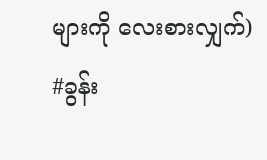များကို လေးစားလျှက်)
#ခွန်း